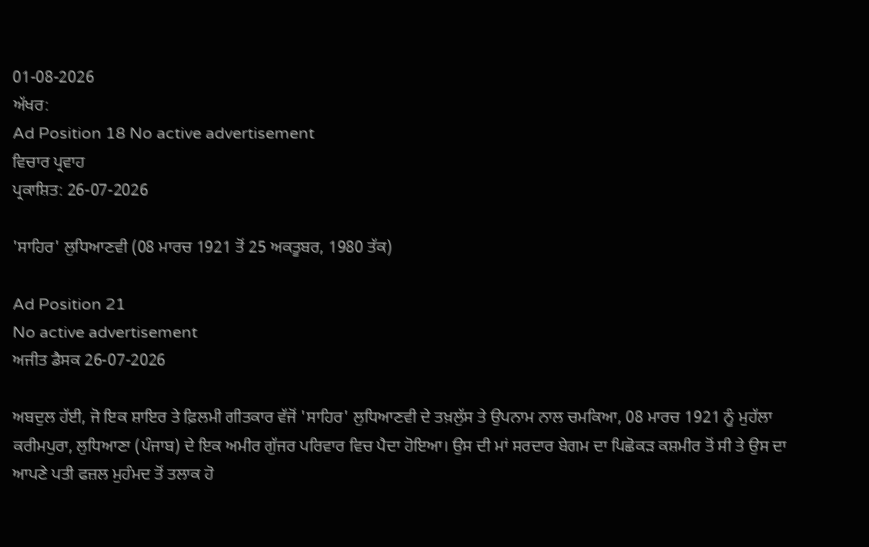01-08-2026
ਅੱਖਰ:
Ad Position 18 No active advertisement
ਵਿਚਾਰ ਪ੍ਰਵਾਹ
ਪ੍ਰਕਾਸ਼ਿਤ: 26-07-2026

'ਸਾਹਿਰ' ਲੁਧਿਆਣਵੀ (08 ਮਾਰਚ 1921 ਤੋਂ 25 ਅਕਤੂਬਰ, 1980 ਤੱਕ)

Ad Position 21
No active advertisement
ਅਜੀਤ ਡੈਸਕ 26-07-2026

ਅਬਦੁਲ ਹੱਈ, ਜੋ ਇਕ ਸ਼ਾਇਰ ਤੇ ਫ਼ਿਲਮੀ ਗੀਤਕਾਰ ਵੱਜੋਂ 'ਸਾਹਿਰ' ਲੁਧਿਆਣਵੀ ਦੇ ਤਖ਼ਲੁੱਸ ਤੇ ਉਪਨਾਮ ਨਾਲ ਚਮਕਿਆ, 08 ਮਾਰਚ 1921 ਨੂੰ ਮੁਹੱਲਾ ਕਰੀਮਪੁਰਾ, ਲੁਧਿਆਣਾ (ਪੰਜਾਬ) ਦੇ ਇਕ ਅਮੀਰ ਗੁੱਜਰ ਪਰਿਵਾਰ ਵਿਚ ਪੈਦਾ ਹੋਇਆ। ਉਸ ਦੀ ਮਾਂ ਸਰਦਾਰ ਬੇਗਮ ਦਾ ਪਿਛੋਕੜ ਕਸ਼ਮੀਰ ਤੋਂ ਸੀ ਤੇ ਉਸ ਦਾ ਆਪਣੇ ਪਤੀ ਫਜ਼ਲ ਮੁਹੰਮਦ ਤੋਂ ਤਲਾਕ ਹੋ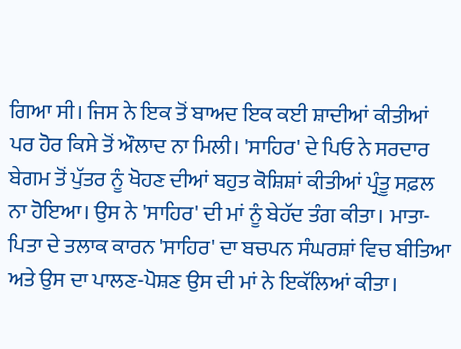ਗਿਆ ਸੀ। ਜਿਸ ਨੇ ਇਕ ਤੋਂ ਬਾਅਦ ਇਕ ਕਈ ਸ਼ਾਦੀਆਂ ਕੀਤੀਆਂ ਪਰ ਹੋਰ ਕਿਸੇ ਤੋਂ ਔਲਾਦ ਨਾ ਮਿਲੀ। 'ਸਾਹਿਰ' ਦੇ ਪਿਓ ਨੇ ਸਰਦਾਰ ਬੇਗਮ ਤੋਂ ਪੁੱਤਰ ਨੂੰ ਖੋਹਣ ਦੀਆਂ ਬਹੁਤ ਕੋਸ਼ਿਸ਼ਾਂ ਕੀਤੀਆਂ ਪ੍ਰੰਤੂ ਸਫ਼ਲ ਨਾ ਹੋਇਆ। ਉਸ ਨੇ 'ਸਾਹਿਰ' ਦੀ ਮਾਂ ਨੂੰ ਬੇਹੱਦ ਤੰਗ ਕੀਤਾ। ਮਾਤਾ-ਪਿਤਾ ਦੇ ਤਲਾਕ ਕਾਰਨ 'ਸਾਹਿਰ' ਦਾ ਬਚਪਨ ਸੰਘਰਸ਼ਾਂ ਵਿਚ ਬੀਤਿਆ ਅਤੇ ਉਸ ਦਾ ਪਾਲਣ-ਪੋਸ਼ਣ ਉਸ ਦੀ ਮਾਂ ਨੇ ਇਕੱਲਿਆਂ ਕੀਤਾ।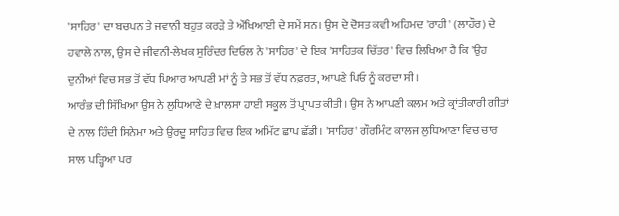'ਸਾਹਿਰ' ਦਾ ਬਚਪਨ ਤੇ ਜਵਾਨੀ ਬਹੁਤ ਕਰੜੇ ਤੇ ਔਖਿਆਈ ਦੇ ਸਮੇਂ ਸਨ। ਉਸ ਦੇ ਦੋਸਤ ਕਵੀ ਅਹਿਮਦ 'ਰਾਹੀ' (ਲਾਹੌਰ) ਦੇ ਹਵਾਲੇ ਨਾਲ, ਉਸ ਦੇ ਜੀਵਨੀ-ਲੇਖਕ ਸੁਰਿੰਦਰ ਦਿਓਲ ਨੇ 'ਸਾਹਿਰ' ਦੇ ਇਕ 'ਸਾਹਿਤਕ ਚਿੱਤਰ' ਵਿਚ ਲਿਖਿਆ ਹੈ ਕਿ 'ਉਹ ਦੁਨੀਆਂ ਵਿਚ ਸਭ ਤੋਂ ਵੱਧ ਪਿਆਰ ਆਪਣੀ ਮਾਂ ਨੂੰ ਤੇ ਸਭ ਤੋਂ ਵੱਧ ਨਫ਼ਰਤ, ਆਪਣੇ ਪਿਓ ਨੂੰ ਕਰਦਾ ਸੀ।
ਆਰੰਭ ਦੀ ਸਿੱਖਿਆ ਉਸ ਨੇ ਲੁਧਿਆਣੇ ਦੇ ਖ਼ਾਲਸਾ ਹਾਈ ਸਕੂਲ ਤੋਂ ਪ੍ਰਾਪਤ ਕੀਤੀ। ਉਸ ਨੇ ਆਪਣੀ ਕਲਮ ਅਤੇ ਕ੍ਰਾਂਤੀਕਾਰੀ ਗੀਤਾਂ ਦੇ ਨਾਲ ਹਿੰਦੀ ਸਿਨੇਮਾ ਅਤੇ ਉਰਦੂ ਸਾਹਿਤ ਵਿਚ ਇਕ ਅਮਿੱਟ ਛਾਪ ਛੱਡੀ। 'ਸਾਹਿਰ' ਗੌਰਮਿੰਟ ਕਾਲਜ ਲੁਧਿਆਣਾ ਵਿਚ ਚਾਰ ਸਾਲ ਪੜ੍ਹਿਆ ਪਰ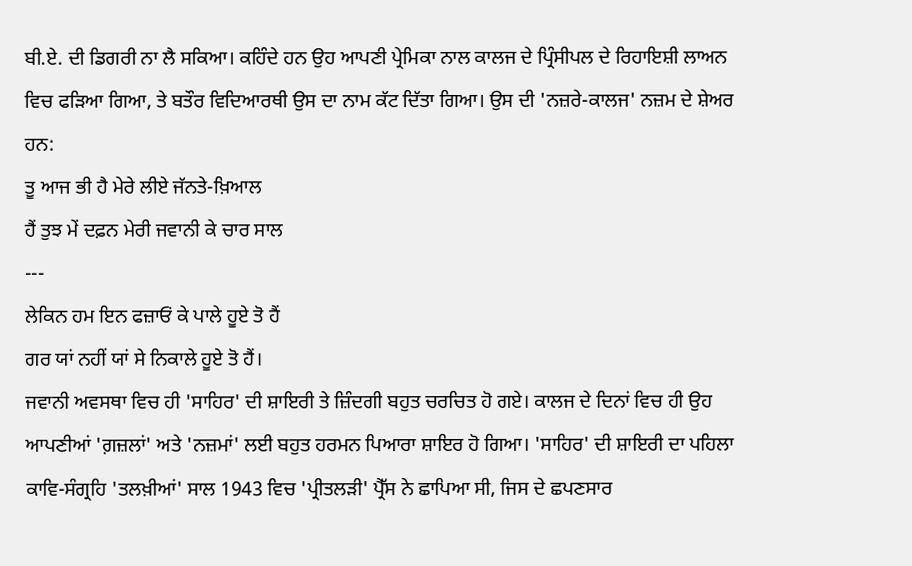ਬੀ.ਏ. ਦੀ ਡਿਗਰੀ ਨਾ ਲੈ ਸਕਿਆ। ਕਹਿੰਦੇ ਹਨ ਉਹ ਆਪਣੀ ਪ੍ਰੇਮਿਕਾ ਨਾਲ ਕਾਲਜ ਦੇ ਪ੍ਰਿੰਸੀਪਲ ਦੇ ਰਿਹਾਇਸ਼ੀ ਲਾਅਨ ਵਿਚ ਫੜਿਆ ਗਿਆ, ਤੇ ਬਤੌਰ ਵਿਦਿਆਰਥੀ ਉਸ ਦਾ ਨਾਮ ਕੱਟ ਦਿੱਤਾ ਗਿਆ। ਉਸ ਦੀ 'ਨਜ਼ਰੇ-ਕਾਲਜ' ਨਜ਼ਮ ਦੇ ਸ਼ੇਅਰ ਹਨ:
ਤੂ ਆਜ ਭੀ ਹੈ ਮੇਰੇ ਲੀਏ ਜੱਨਤੇ-ਖ਼ਿਆਲ
ਹੈਂ ਤੁਝ ਮੇਂ ਦਫ਼ਨ ਮੇਰੀ ਜਵਾਨੀ ਕੇ ਚਾਰ ਸਾਲ
---
ਲੇਕਿਨ ਹਮ ਇਨ ਫਜ਼ਾਓਂ ਕੇ ਪਾਲੇ ਹੂਏ ਤੋ ਹੈਂ
ਗਰ ਯਾਂ ਨਹੀਂ ਯਾਂ ਸੇ ਨਿਕਾਲੇ ਹੂਏ ਤੋ ਹੈਂ।
ਜਵਾਨੀ ਅਵਸਥਾ ਵਿਚ ਹੀ 'ਸਾਹਿਰ' ਦੀ ਸ਼ਾਇਰੀ ਤੇ ਜ਼ਿੰਦਗੀ ਬਹੁਤ ਚਰਚਿਤ ਹੋ ਗਏ। ਕਾਲਜ ਦੇ ਦਿਨਾਂ ਵਿਚ ਹੀ ਉਹ ਆਪਣੀਆਂ 'ਗ਼ਜ਼ਲਾਂ' ਅਤੇ 'ਨਜ਼ਮਾਂ' ਲਈ ਬਹੁਤ ਹਰਮਨ ਪਿਆਰਾ ਸ਼ਾਇਰ ਹੋ ਗਿਆ। 'ਸਾਹਿਰ' ਦੀ ਸ਼ਾਇਰੀ ਦਾ ਪਹਿਲਾ ਕਾਵਿ-ਸੰਗ੍ਰਹਿ 'ਤਲਖ਼ੀਆਂ' ਸਾਲ 1943 ਵਿਚ 'ਪ੍ਰੀਤਲੜੀ' ਪ੍ਰੈੱਸ ਨੇ ਛਾਪਿਆ ਸੀ, ਜਿਸ ਦੇ ਛਪਣਸਾਰ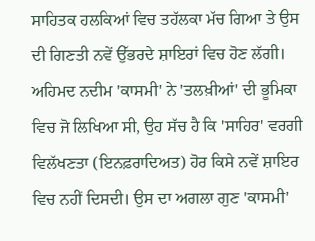ਸਾਹਿਤਕ ਹਲਕਿਆਂ ਵਿਚ ਤਹੱਲਕਾ ਮੱਚ ਗਿਆ ਤੇ ਉਸ ਦੀ ਗਿਣਤੀ ਨਵੇਂ ਉੱਭਰਦੇ ਸ਼ਾਇਰਾਂ ਵਿਚ ਹੋਣ ਲੱਗੀ। ਅਹਿਮਦ ਨਦੀਮ 'ਕਾਸਮੀ' ਨੇ 'ਤਲਖ਼ੀਆਂ' ਦੀ ਭੂਮਿਕਾ ਵਿਚ ਜੋ ਲਿਖਿਆ ਸੀ, ਉਹ ਸੱਚ ਹੈ ਕਿ 'ਸਾਹਿਰ' ਵਰਗੀ ਵਿਲੱਖਣਤਾ (ਇਨਫ਼ਰਾਦਿਅਤ) ਹੋਰ ਕਿਸੇ ਨਵੇਂ ਸ਼ਾਇਰ ਵਿਚ ਨਹੀਂ ਦਿਸਦੀ। ਉਸ ਦਾ ਅਗਲਾ ਗੁਣ 'ਕਾਸਮੀ'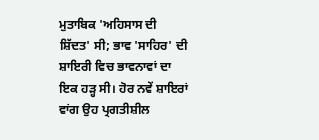ਮੁਤਾਬਿਕ 'ਅਹਿਸਾਸ ਦੀ ਸ਼ਿੱਦਤ' ਸੀ; ਭਾਵ 'ਸਾਹਿਰ' ਦੀ ਸ਼ਾਇਰੀ ਵਿਚ ਭਾਵਨਾਵਾਂ ਦਾ ਇਕ ਹੜ੍ਹ ਸੀ। ਹੋਰ ਨਵੇਂ ਸ਼ਾਇਰਾਂ ਵਾਂਗ ਉਹ ਪ੍ਰਗਤੀਸ਼ੀਲ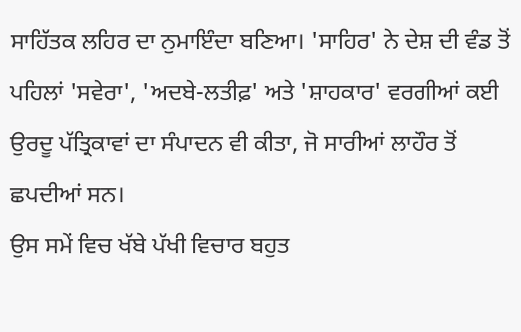ਸਾਹਿੱਤਕ ਲਹਿਰ ਦਾ ਨੁਮਾਇੰਦਾ ਬਣਿਆ। 'ਸਾਹਿਰ' ਨੇ ਦੇਸ਼ ਦੀ ਵੰਡ ਤੋਂ ਪਹਿਲਾਂ 'ਸਵੇਰਾ', 'ਅਦਬੇ-ਲਤੀਫ਼' ਅਤੇ 'ਸ਼ਾਹਕਾਰ' ਵਰਗੀਆਂ ਕਈ ਉਰਦੂ ਪੱਤ੍ਰਿਕਾਵਾਂ ਦਾ ਸੰਪਾਦਨ ਵੀ ਕੀਤਾ, ਜੋ ਸਾਰੀਆਂ ਲਾਹੌਰ ਤੋਂ ਛਪਦੀਆਂ ਸਨ।
ਉਸ ਸਮੇਂ ਵਿਚ ਖੱਬੇ ਪੱਖੀ ਵਿਚਾਰ ਬਹੁਤ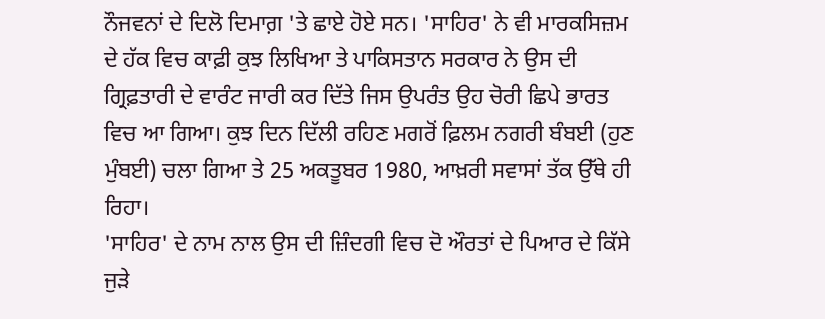ਨੌਜਵਨਾਂ ਦੇ ਦਿਲੋ ਦਿਮਾਗ਼ 'ਤੇ ਛਾਏ ਹੋਏ ਸਨ। 'ਸਾਹਿਰ' ਨੇ ਵੀ ਮਾਰਕਸਿਜ਼ਮ ਦੇ ਹੱਕ ਵਿਚ ਕਾਫ਼ੀ ਕੁਝ ਲਿਖਿਆ ਤੇ ਪਾਕਿਸਤਾਨ ਸਰਕਾਰ ਨੇ ਉਸ ਦੀ ਗ੍ਰਿਫ਼ਤਾਰੀ ਦੇ ਵਾਰੰਟ ਜਾਰੀ ਕਰ ਦਿੱਤੇ ਜਿਸ ਉਪਰੰਤ ਉਹ ਚੋਰੀ ਛਿਪੇ ਭਾਰਤ ਵਿਚ ਆ ਗਿਆ। ਕੁਝ ਦਿਨ ਦਿੱਲੀ ਰਹਿਣ ਮਗਰੋਂ ਫ਼ਿਲਮ ਨਗਰੀ ਬੰਬਈ (ਹੁਣ ਮੁੰਬਈ) ਚਲਾ ਗਿਆ ਤੇ 25 ਅਕਤੂਬਰ 1980, ਆਖ਼ਰੀ ਸਵਾਸਾਂ ਤੱਕ ਉੱਥੇ ਹੀ ਰਿਹਾ।
'ਸਾਹਿਰ' ਦੇ ਨਾਮ ਨਾਲ ਉਸ ਦੀ ਜ਼ਿੰਦਗੀ ਵਿਚ ਦੋ ਔਰਤਾਂ ਦੇ ਪਿਆਰ ਦੇ ਕਿੱਸੇ ਜੁੜੇ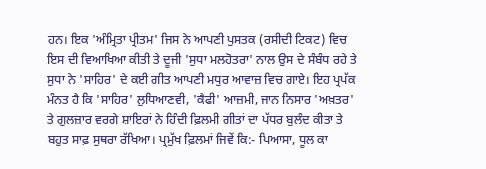ਹਨ। ਇਕ 'ਅੰਮ੍ਰਿਤਾ ਪ੍ਰੀਤਮ' ਜਿਸ ਨੇ ਆਪਣੀ ਪੁਸਤਕ (ਰਸੀਦੀ ਟਿਕਟ) ਵਿਚ ਇਸ ਦੀ ਵਿਆਖਿਆ ਕੀਤੀ ਤੇ ਦੂਜੀ 'ਸੁਧਾ ਮਲਹੋਤਰਾ' ਨਾਲ ਉਸ ਦੇ ਸੰਬੰਧ ਰਹੇ ਤੇ ਸੁਧਾ ਨੇ 'ਸਾਹਿਰ' ਦੇ ਕਈ ਗੀਤ ਆਪਣੀ ਮਧੁਰ ਆਵਾਜ਼ ਵਿਚ ਗਾਏ। ਇਹ ਪ੍ਰਪੱਕ ਮੰਨਤ ਹੈ ਕਿ 'ਸਾਹਿਰ' ਲੁਧਿਆਣਵੀ, 'ਕੈਫੀ' ਆਜ਼ਮੀ, ਜਾਨ ਨਿਸਾਰ 'ਅਖ਼ਤਰ' ਤੇ ਗੁਲਜ਼ਾਰ ਵਰਗੇ ਸ਼ਾਇਰਾਂ ਨੇ ਹਿੰਦੀ ਫ਼ਿਲਮੀ ਗੀਤਾਂ ਦਾ ਪੱਧਰ ਬੁਲੰਦ ਕੀਤਾ ਤੇ ਬਹੁਤ ਸਾਫ਼ ਸੁਥਰਾ ਰੱਖਿਆ। ਪ੍ਰਮੁੱਖ ਫ਼ਿਲਮਾਂ ਜਿਵੇਂ ਕਿ:- ਪਿਆਸਾ, ਧੂਲ ਕਾ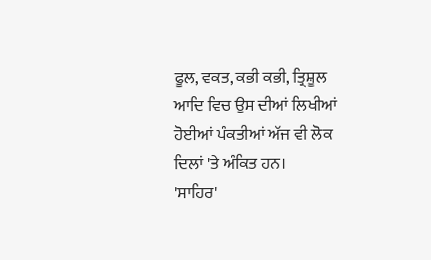ਫੂਲ, ਵਕਤ, ਕਭੀ ਕਭੀ, ਤ੍ਰਿਸ਼ੂਲ ਆਦਿ ਵਿਚ ਉਸ ਦੀਆਂ ਲਿਖੀਆਂ ਹੋਈਆਂ ਪੰਕਤੀਆਂ ਅੱਜ ਵੀ ਲੋਕ ਦਿਲਾਂ 'ਤੇ ਅੰਕਿਤ ਹਨ।
'ਸਾਹਿਰ'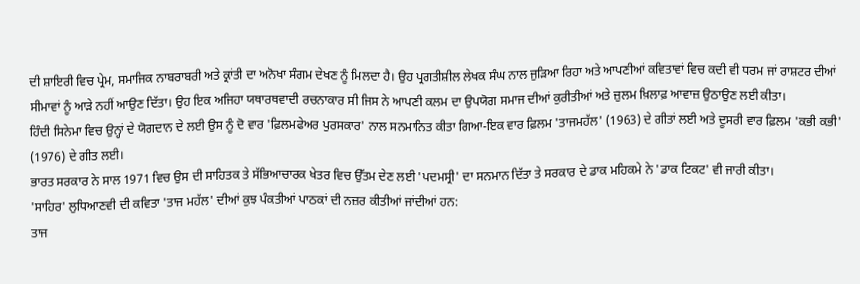ਦੀ ਸ਼ਾਇਰੀ ਵਿਚ ਪ੍ਰੇਮ, ਸਮਾਜਿਕ ਨਾਬਰਾਬਰੀ ਅਤੇ ਕ੍ਰਾਂਤੀ ਦਾ ਅਨੋਖਾ ਸੰਗਮ ਦੇਖਣ ਨੂੰ ਮਿਲਦਾ ਹੈ। ਉਹ ਪ੍ਰਗਤੀਸ਼ੀਲ ਲੇਖਕ ਸੰਘ ਨਾਲ ਜੁੜਿਆ ਰਿਹਾ ਅਤੇ ਆਪਣੀਆਂ ਕਵਿਤਾਵਾਂ ਵਿਚ ਕਦੀ ਵੀ ਧਰਮ ਜਾਂ ਰਾਸ਼ਟਰ ਦੀਆਂ ਸੀਮਾਵਾਂ ਨੂੰ ਆੜੇ ਨਹੀਂ ਆਉਣ ਦਿੱਤਾ। ਉਹ ਇਕ ਅਜਿਹਾ ਯਥਾਰਥਵਾਦੀ ਰਚਨਾਕਾਰ ਸੀ ਜਿਸ ਨੇ ਆਪਣੀ ਕਲਮ ਦਾ ਉਪਯੋਗ ਸਮਾਜ ਦੀਆਂ ਕੁਰੀਤੀਆਂ ਅਤੇ ਜ਼ੁਲਮ ਖ਼ਿਲਾਫ਼ ਆਵਾਜ਼ ਉਠਾਉਣ ਲਈ ਕੀਤਾ।
ਹਿੰਦੀ ਸਿਨੇਮਾ ਵਿਚ ਉਨ੍ਹਾਂ ਦੇ ਯੋਗਦਾਨ ਦੇ ਲਈ ਉਸ ਨੂੰ ਦੋ ਵਾਰ 'ਫ਼ਿਲਮਫੇਅਰ ਪੁਰਸਕਾਰ' ਨਾਲ ਸਨਮਾਨਿਤ ਕੀਤਾ ਗਿਆ-ਇਕ ਵਾਰ ਫ਼ਿਲਮ 'ਤਾਜਮਹੱਲ' (1963) ਦੇ ਗੀਤਾਂ ਲਈ ਅਤੇ ਦੂਸਰੀ ਵਾਰ ਫ਼ਿਲਮ 'ਕਭੀ ਕਭੀ' (1976) ਦੇ ਗੀਤ ਲਈ।
ਭਾਰਤ ਸਰਕਾਰ ਨੇ ਸਾਲ 1971 ਵਿਚ ਉਸ ਦੀ ਸਾਹਿਤਕ ਤੇ ਸੱਭਿਆਚਾਰਕ ਖੇਤਰ ਵਿਚ ਉੱਤਮ ਦੇਣ ਲਈ 'ਪਦਮਸ੍ਰੀ' ਦਾ ਸਨਮਾਨ ਦਿੱਤਾ ਤੇ ਸਰਕਾਰ ਦੇ ਡਾਕ ਮਹਿਕਮੇ ਨੇ 'ਡਾਕ ਟਿਕਟ' ਵੀ ਜਾਰੀ ਕੀਤਾ।
'ਸਾਹਿਰ' ਲੁਧਿਆਣਵੀ ਦੀ ਕਵਿਤਾ 'ਤਾਜ ਮਹੱਲ' ਦੀਆਂ ਕੁਝ ਪੰਕਤੀਆਂ ਪਾਠਕਾਂ ਦੀ ਨਜ਼ਰ ਕੀਤੀਆਂ ਜਾਂਦੀਆਂ ਹਨ:
ਤਾਜ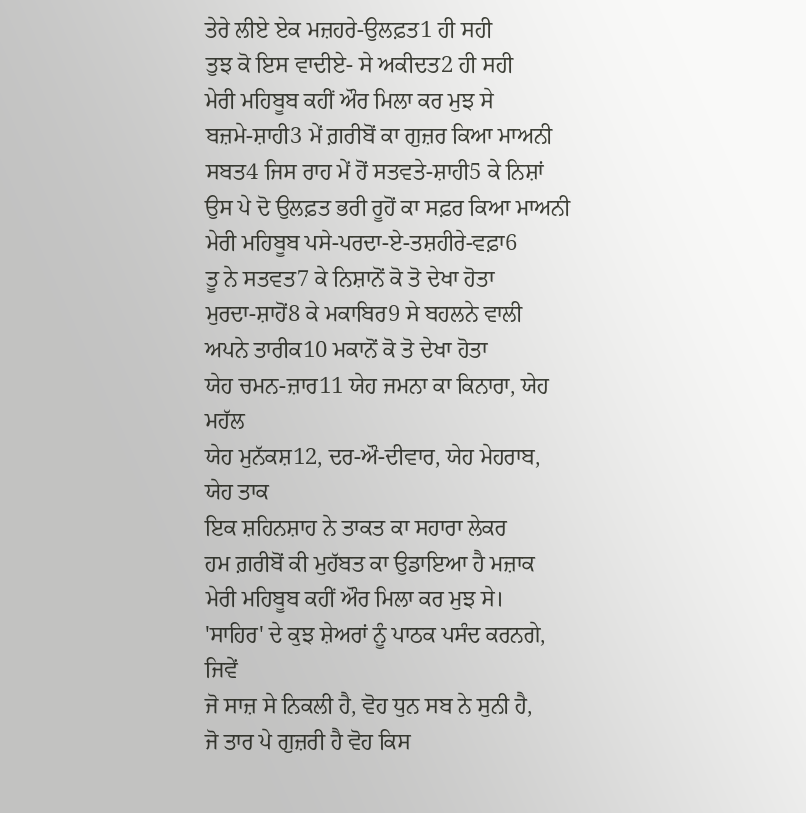ਤੇਰੇ ਲੀਏ ਏਕ ਮਜ਼ਹਰੇ-ਉਲਫ਼ਤ1 ਹੀ ਸਹੀ
ਤੁਝ ਕੋ ਇਸ ਵਾਦੀਏ- ਸੇ ਅਕੀਦਤ2 ਹੀ ਸਹੀ
ਮੇਰੀ ਮਹਿਬੂਬ ਕਹੀਂ ਔਰ ਮਿਲਾ ਕਰ ਮੁਝ ਸੇ
ਬਜ਼ਮੇ-ਸ਼ਾਹੀ3 ਮੇਂ ਗ਼ਰੀਬੋਂ ਕਾ ਗੁਜ਼ਰ ਕਿਆ ਮਾਅਨੀ
ਸਬਤ4 ਜਿਸ ਰਾਹ ਮੇਂ ਹੋਂ ਸਤਵਤੇ-ਸ਼ਾਹੀ5 ਕੇ ਨਿਸ਼ਾਂ
ਉਸ ਪੇ ਦੋ ਉਲਫ਼ਤ ਭਰੀ ਰੂਹੋਂ ਕਾ ਸਫ਼ਰ ਕਿਆ ਮਾਅਨੀ
ਮੇਰੀ ਮਹਿਬੂਬ ਪਸੇ-ਪਰਦਾ-ਏ-ਤਸ਼ਹੀਰੇ-ਵਫ਼ਾ6
ਤੂ ਨੇ ਸਤਵਤ7 ਕੇ ਨਿਸ਼ਾਨੋਂ ਕੋ ਤੋ ਦੇਖਾ ਹੋਤਾ
ਮੁਰਦਾ-ਸ਼ਾਹੋਂ8 ਕੇ ਮਕਾਬਿਰ9 ਸੇ ਬਹਲਨੇ ਵਾਲੀ
ਅਪਨੇ ਤਾਰੀਕ10 ਮਕਾਨੋਂ ਕੋ ਤੋ ਦੇਖਾ ਹੋਤਾ
ਯੇਹ ਚਮਨ-ਜ਼ਾਰ11 ਯੇਹ ਜਮਨਾ ਕਾ ਕਿਨਾਰਾ, ਯੇਹ ਮਹੱਲ
ਯੇਹ ਮੁਨੱਕਸ਼12, ਦਰ-ਔ-ਦੀਵਾਰ, ਯੇਹ ਮੇਹਰਾਬ, ਯੇਹ ਤਾਕ
ਇਕ ਸ਼ਹਿਨਸ਼ਾਹ ਨੇ ਤਾਕਤ ਕਾ ਸਹਾਰਾ ਲੇਕਰ
ਹਮ ਗ਼ਰੀਬੋਂ ਕੀ ਮੁਹੱਬਤ ਕਾ ਉਡਾਇਆ ਹੈ ਮਜ਼ਾਕ
ਮੇਰੀ ਮਹਿਬੂਬ ਕਹੀਂ ਔਰ ਮਿਲਾ ਕਰ ਮੁਝ ਸੇ।
'ਸਾਹਿਰ' ਦੇ ਕੁਝ ਸ਼ੇਅਰਾਂ ਨੂੰ ਪਾਠਕ ਪਸੰਦ ਕਰਨਗੇ, ਜਿਵੇਂ
ਜੋ ਸਾਜ਼ ਸੇ ਨਿਕਲੀ ਹੈ, ਵੋਹ ਧੁਨ ਸਬ ਨੇ ਸੁਨੀ ਹੈ,
ਜੋ ਤਾਰ ਪੇ ਗੁਜ਼ਰੀ ਹੈ ਵੋਹ ਕਿਸ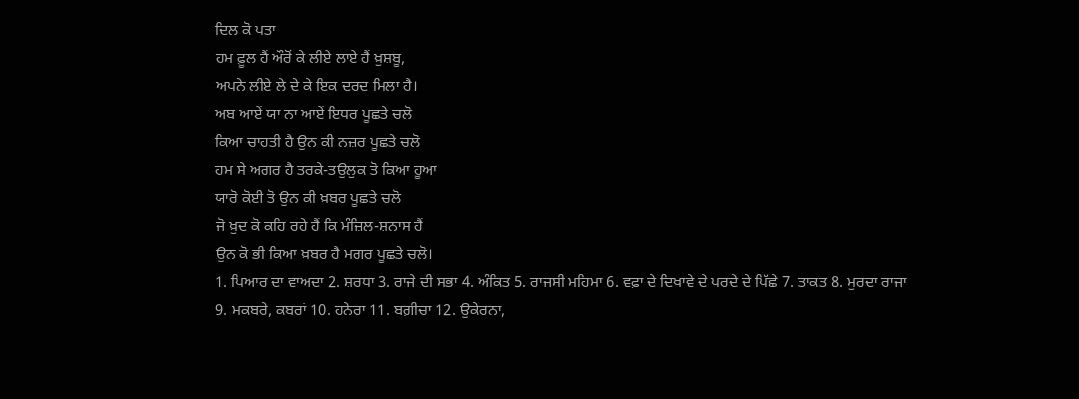ਦਿਲ ਕੋ ਪਤਾ
ਹਮ ਫ਼ੂਲ ਹੈਂ ਔਰੋਂ ਕੇ ਲੀਏ ਲਾਏ ਹੈਂ ਖ਼ੁਸ਼ਬੂ,
ਅਪਨੇ ਲੀਏ ਲੇ ਦੇ ਕੇ ਇਕ ਦਰਦ ਮਿਲਾ ਹੈ।
ਅਬ ਆਏਂ ਯਾ ਨਾ ਆਏਂ ਇਧਰ ਪੂਛਤੇ ਚਲੋ
ਕਿਆ ਚਾਹਤੀ ਹੈ ਉਨ ਕੀ ਨਜ਼ਰ ਪੂਛਤੇ ਚਲੋ
ਹਮ ਸੇ ਅਗਰ ਹੈ ਤਰਕੇ-ਤਉਲੁਕ ਤੋ ਕਿਆ ਹੂਆ
ਯਾਰੋ ਕੋਈ ਤੋ ਉਨ ਕੀ ਖ਼ਬਰ ਪੂਛਤੇ ਚਲੋ
ਜੋ ਖ਼ੁਦ ਕੋ ਕਹਿ ਰਹੇ ਹੈਂ ਕਿ ਮੰਜ਼ਿਲ-ਸ਼ਨਾਸ ਹੈਂ
ਉਨ ਕੋ ਭੀ ਕਿਆ ਖ਼ਬਰ ਹੈ ਮਗਰ ਪੂਛਤੇ ਚਲੋ।
1. ਪਿਆਰ ਦਾ ਵਾਅਦਾ 2. ਸ਼ਰਧਾ 3. ਰਾਜੇ ਦੀ ਸਭਾ 4. ਅੰਕਿਤ 5. ਰਾਜਸੀ ਮਹਿਮਾ 6. ਵਫ਼ਾ ਦੇ ਦਿਖਾਵੇ ਦੇ ਪਰਦੇ ਦੇ ਪਿੱਛੇ 7. ਤਾਕਤ 8. ਮੁਰਦਾ ਰਾਜਾ 9. ਮਕਬਰੇ, ਕਬਰਾਂ 10. ਹਨੇਰਾ 11. ਬਗ਼ੀਚਾ 12. ਉਕੇਰਨਾ,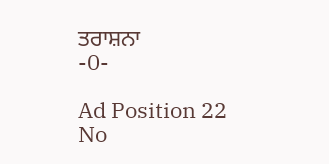ਤਰਾਸ਼ਨਾ
-0-

Ad Position 22
No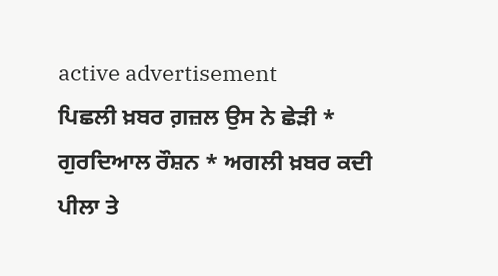active advertisement
ਪਿਛਲੀ ਖ਼ਬਰ ਗ਼ਜ਼ਲ ਉਸ ਨੇ ਛੇੜੀ * ਗੁਰਦਿਆਲ ਰੌਸ਼ਨ * ਅਗਲੀ ਖ਼ਬਰ ਕਦੀ ਪੀਲਾ ਤੇ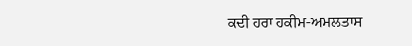ਕਦੀ ਹਰਾ ਹਕੀਮ-ਅਮਲਤਾਸ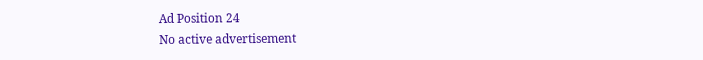Ad Position 24
No active advertisement